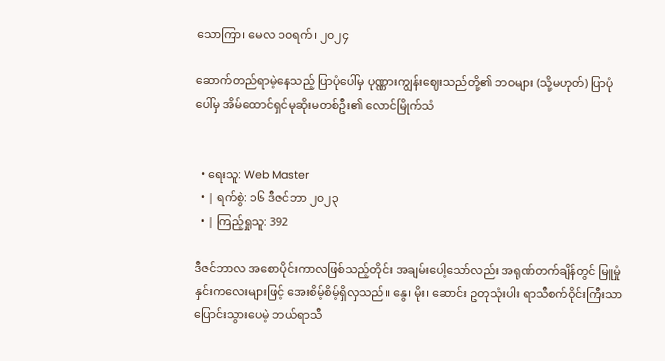သောကြာ၊ မေလ ၁၀ရက်၊ ၂၀၂၄

ဆောက်တည်ရာမဲ့နေသည့် ပြာပုံပေါ်မှ ပုဏ္ဏားကျွန်းဈေးသည်တို့၏ ဘဝများ (သို့မဟုတ်) ပြာပုံပေါ်မှ အိမ်ထောင်ရှင်မုဆိုးမတစ်ဦး၏ လောင်မြိုက်သံ


  • ရေးသူ: Web Master
  • | ရက်စွဲ: ၁၆ ဒီဇင်ဘာ ၂၀၂၃
  • | ကြည့်ရှုသူ: 392

ဒီဇင်ဘာလ အစောပိုင်းကာလဖြစ်သည့်တိုင်း အချမ်းပေါ့သော်လည်း အရုဏ်တက်ချိန်တွင် မြူမှုံနှင်းကလေးများဖြင့် အေးစိမ့်စိမ့်ရှိလှသည်။ နွေ၊ မိုး၊ ဆောင်း ဥတုသုံးပါး ရာသီစက်ဝိုင်းကြီးသာ ပြောင်းသွားပေမဲ့ ဘယ်ရာသီ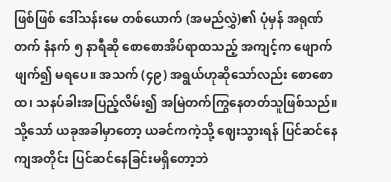ဖြစ်ဖြစ် ဒေါ်သန်းမေ တစ်ယောက် (အမည်လွှဲ)၏ ပုံမှန် အရုဏ်တက် နံနက် ၅ နာရီဆို စောစောအိပ်ရာထသည့် အကျင့်က ဖျောက်ဖျက်၍ မရပေ။ အသက် (၄၉) အရွယ်ဟုဆိုသော်လည်း စောစောထ၊ သနပ်ခါးအပြည့်လိမ်း၍ အမြဲတက်ကြွနေတတ်သူဖြစ်သည်။ သို့သော် ယခုအခါမှာတော့ ယခင်ကကဲ့သို့ ဈေးသွားရန် ပြင်ဆင်နေကျအတိုင်း ပြင်ဆင်နေခြင်းမရှိတော့ဘဲ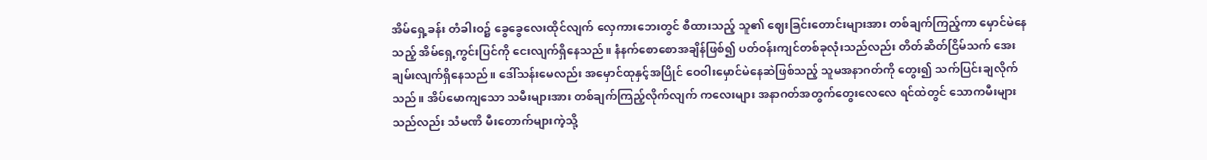အိမ်ရှေ့ခန်း တံခါးဝ၌ ခွေခွေလေးထိုင်လျက် လှေကားဘေးတွင် စီထားသည့် သူ၏ ဈေးခြင်းတောင်းများအား တစ်ချက်ကြည့်ကာ မှောင်မဲနေသည့် အိမ်ရှေ့ကွင်းပြင်ကို ငေးလျက်ရှိနေသည်။ နံနက်စောစောအချိန်ဖြစ်၍ ပတ်ဝန်းကျင်တစ်ခုလုံးသည်လည်း တိတ်ဆိတ်ငြိမ်သက် အေးချမ်းလျက်ရှိနေသည်။ ဒေါ်သန်းမေလည်း အမှောင်ထုနှင့်အပြိုင် ဝေဝါးမှောင်မဲနေဆဲဖြစ်သည့် သူမအနာဂတ်ကို တွေး၍ သက်ပြင်းချလိုက်သည်။ အိပ်မောကျသော သမီးများအား တစ်ချက်ကြည့်လိုက်လျက် ကလေးများ အနာဂတ်အတွက်တွေးလေလေ ရင်ထဲတွင် သောကမီးများသည်လည်း သံမဏိ မီးတောက်များကဲ့သို့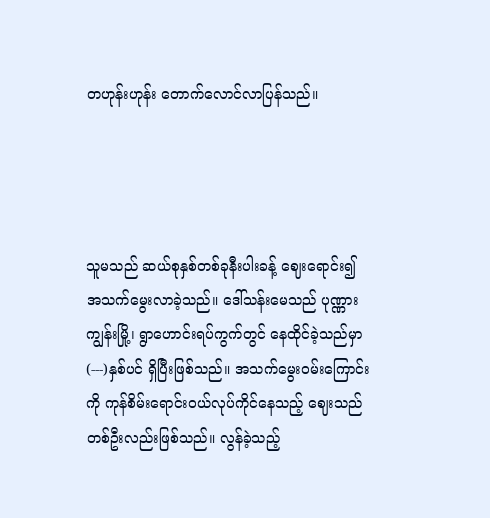တဟုန်းဟုန်း တောက်လောင်လာပြန်သည်။




သူမသည် ဆယ်စုနှစ်တစ်ခုနီးပါးခန့် ဈေးရောင်း၍ အသက်မွေးလာခဲ့သည်။ ဒေါ်သန်းမေသည် ပုဏ္ဏားကျွန်းမြို့၊ ရွာဟောင်းရပ်ကွက်တွင် နေထိုင်ခဲ့သည်မှာ (---)နှစ်ပင် ရှိပြီးဖြစ်သည်။ အသက်မွေးဝမ်းကြောင်းကို ကုန်စိမ်းရောင်းဝယ်လုပ်ကိုင်နေသည့် ဈေးသည်တစ်ဦးလည်းဖြစ်သည်။ လွန်ခဲ့သည့်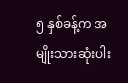၅ နှစ်ခန့်က အမျိုးသားဆုံးပါး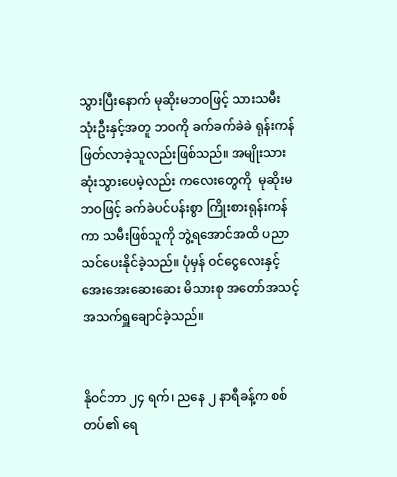သွားပြီးနောက် မုဆိုးမဘဝဖြင့် သားသမီးသုံးဦးနှင့်အတူ ဘဝကို ခက်ခက်ခဲခဲ ရုန်းကန်ဖြတ်လာခဲ့သူလည်းဖြစ်သည်။ အမျိုးသားဆုံးသွားပေမဲ့လည်း ကလေးတွေကို  မုဆိုးမဘဝဖြင့် ခက်ခဲပင်ပန်းစွာ ကြိုးစားရုန်းကန်ကာ သမီးဖြစ်သူကို ဘွဲ့ရအောင်အထိ ပညာသင်ပေးနိုင်ခဲ့သည်။ ပုံမှန် ဝင်ငွေလေးနှင့် အေးအေးဆေးဆေး မိသားစု အတော်အသင့်အသက်ရှူချောင်ခဲ့သည်။


နိုဝင်ဘာ ၂၄ ရက်၊ ညနေ ၂ နာရီခန့်က စစ်တပ်၏ ရေ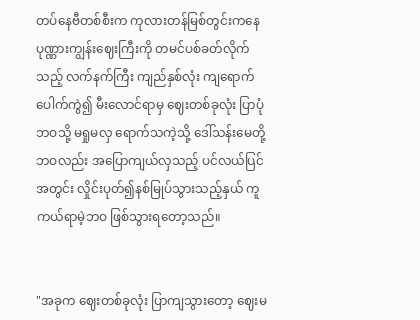တပ်နေဗီတစ်စီးက ကုလားတန်မြစ်တွင်းကနေ ပုဏ္ဏားကျွန်းဈေးကြီးကို တမင်ပစ်ခတ်လိုက်သည့် လက်နက်ကြီး ကျည်နှစ်လုံး ကျရောက်ပေါက်ကွဲ၍ မီးလောင်ရာမှ ဈေးတစ်ခုလုံး ပြာပုံဘဝသို့ မရှုမလှ ရောက်သကဲ့သို့ ဒေါ်သန်းမေတို့ဘဝလည်း အပြောကျယ်လှသည့် ပင်လယ်ပြင်အတွင်း လှိုင်းပုတ်၍နစ်မြုပ်သွားသည့်နှယ် ကူကယ်ရာမဲ့ဘဝ ဖြစ်သွားရတော့သည်။


"အခုက ဈေးတစ်ခုလုံး ပြာကျသွားတော့ ဈေးမ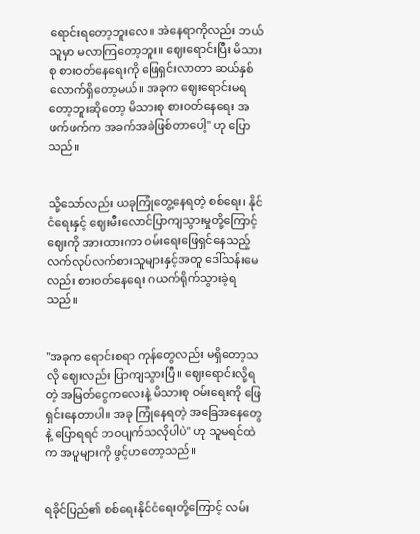ရောင်းရတော့ဘူးလေ။ အဲနေရာကိုလည်း ဘယ်သူမှာ မလာကြတော့ဘူး။ ဈေးရောင်းပြီး မိသားစု စားဝတ်နေရေးကို ဖြေရှင်းလာတာ ဆယ်နှစ်လောက်ရှိတော့မယ်။ အခုက ဈေးရောင်းမရတော့ဘူးဆိုတော့ မိသားစု စားဝတ်နေရေး အဖက်ဖက်က အခက်အခဲဖြစ်တာပေါ့" ဟု ပြောသည်။


သို့သော်လည်း ယခုကြုံတွေ့နေရတဲ့ စစ်ရေး၊ နိုင်ငံရေးနှင့် ဈေးမီးလောင်ပြာကျသွားမှုတို့ကြောင့် ဈေးကို အားထားကာ ဝမ်းရေးဖြေရှင်နေသည့် လက်လုပ်လက်စားသူများနှင့်အတူ ဒေါ်သန်းမေလည်း စားဝတ်နေရေး ဂယက်ရိုက်သွားခဲ့ရသည်။


"အခုက ရောင်းစရာ ကုန်တွေလည်း မရှိတော့သလို ဈေးလည်း ပြာကျသွားပြီ။ ဈေးရောင်းလို့ရတဲ့ အမြတ်ငွေကလေးနဲ့ မိသားစု ဝမ်းရေးကို ဖြေရှင်းနေတာပါ။ အခု ကြုံနေရတဲ့ အခြေအနေတွေနဲ့ ပြောရရင် ဘဝပျက်သလိုပါပဲ" ဟု သူမရင်ထဲက အပူများကို ဖွင့်ဟတော့သည်။


ရခိုင်ပြည်၏ စစ်ရေးနိုင်ငံရေးတို့ကြောင့် လမ်း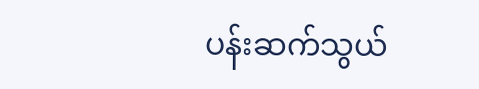ပန်းဆက်သွယ်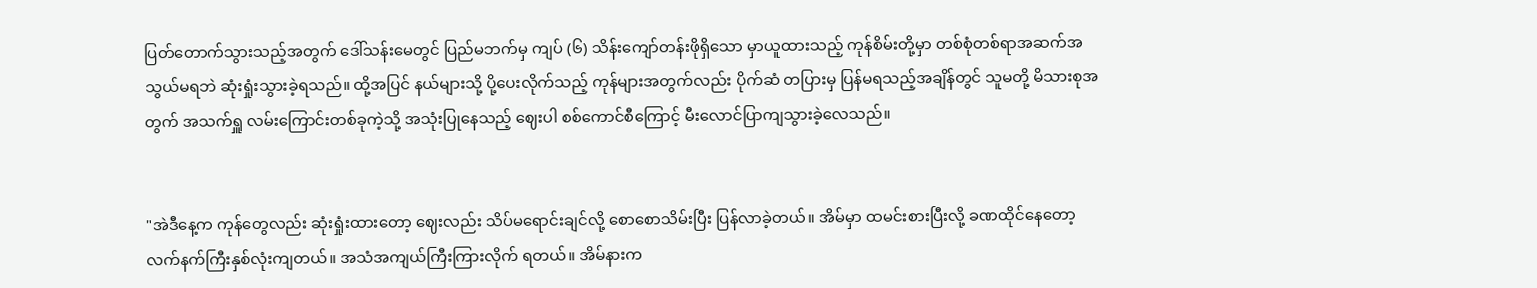ပြတ်တောက်သွားသည့်အတွက် ဒေါ်သန်းမေတွင် ပြည်မဘက်မှ ကျပ် (၆) သိန်းကျော်တန်းဖိုရှိသော မှာယူထားသည့် ကုန်စိမ်းတို့မှာ တစ်စုံတစ်ရာအဆက်အသွယ်မရဘဲ ဆုံးရှုံးသွားခဲ့ရသည်။ ထို့အပြင် နယ်များသို့ ပို့ပေးလိုက်သည့် ကုန်များအတွက်လည်း ပိုက်ဆံ တပြားမှ ပြန်မရသည့်အချိန်တွင် သူမတို့ မိသားစုအတွက် အသက်ရှူ လမ်းကြောင်းတစ်ခုကဲ့သို့ အသုံးပြုနေသည့် ဈေးပါ စစ်ကောင်စီကြောင့် မီးလောင်ပြာကျသွားခဲ့လေသည်။


"အဲဒီနေ့က ကုန်တွေလည်း ဆုံးရှုံးထားတော့ ဈေးလည်း သိပ်မရောင်းချင်လို့ စောစောသိမ်းပြီး ပြန်လာခဲ့တယ်။ အိမ်မှာ ထမင်းစားပြီးလို့ ခဏထိုင်နေတော့ လက်နက်ကြီးနှစ်လုံးကျတယ်။ အသံအကျယ်ကြီးကြားလိုက် ရတယ်။ အိမ်နားက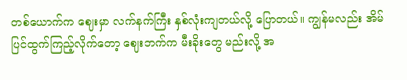တစ်ယောက်က ဈေးမှာ လက်နက်ကြီး နှစ်လုံးကျတယ်လို့ ပြောတယ်။ ကျွန်မလည်း အိမ်ပြင်ထွက်ကြည့်လိုက်တော့ ဈေးဘက်က မီးခိုးတွေ မည်းလို့ အ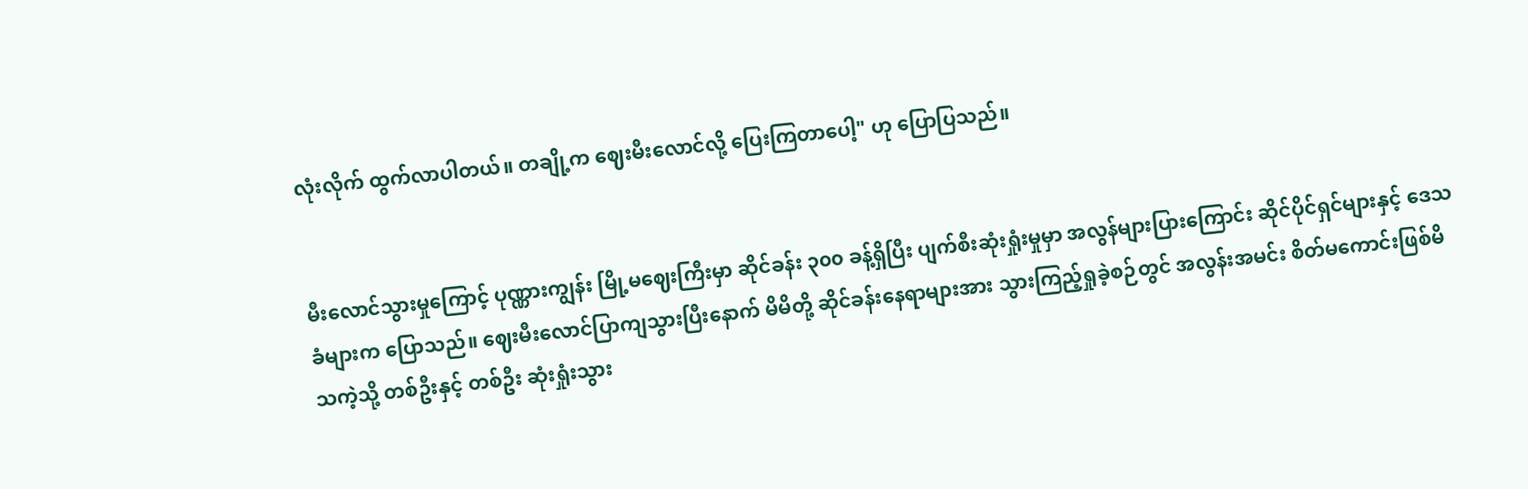လုံးလိုက် ထွက်လာပါတယ်။ တချို့က ဈေးမီးလောင်လို့ ပြေးကြတာပေါ့" ဟု ပြောပြသည်။


မီးလောင်သွားမှုကြောင့် ပုဏ္ဏားကျွန်း မြို့မဈေးကြီးမှာ ဆိုင်ခန်း ၃၀၀ ခန့်ရှိပြီး ပျက်စီးဆုံးရှုံးမှုမှာ အလွန်များပြားကြောင်း ဆိုင်ပိုင်ရှင်များနှင့် ဒေသခံများက ပြောသည်။ ဈေးမီးလောင်ပြာကျသွားပြီးနောက် မိမိတို့ ဆိုင်ခန်းနေရာများအား သွားကြည့်ရှုခဲ့စဉ်တွင် အလွန်းအမင်း စိတ်မကောင်းဖြစ်မိသကဲ့သို့ တစ်ဦးနှင့် တစ်ဦး ဆုံးရှုံးသွား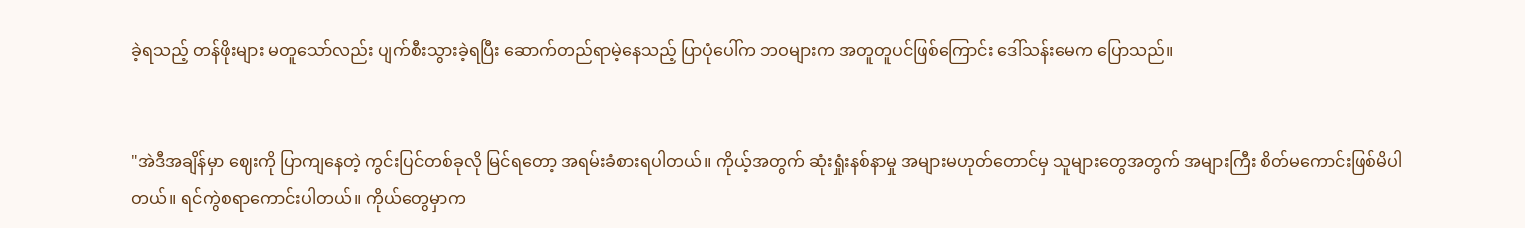ခဲ့ရသည့် တန်ဖိုးများ မတူသော်လည်း ပျက်စီးသွားခဲ့ရပြီး ဆောက်တည်ရာမဲ့နေသည့် ပြာပုံပေါ်က ဘဝများက အတူတူပင်ဖြစ်ကြောင်း ဒေါ်သန်းမေက ပြောသည်။


"အဲဒီအချိန်မှာ ဈေးကို ပြာကျနေတဲ့ ကွင်းပြင်တစ်ခုလို မြင်ရတော့ အရမ်းခံစားရပါတယ်။ ကိုယ့်အတွက် ဆုံးရှုံးနစ်နာမှု အများမဟုတ်တောင်မှ သူများတွေအတွက် အများကြီး စိတ်မကောင်းဖြစ်မိပါတယ်။ ရင်ကွဲစရာကောင်းပါတယ်။ ကိုယ်တွေမှာက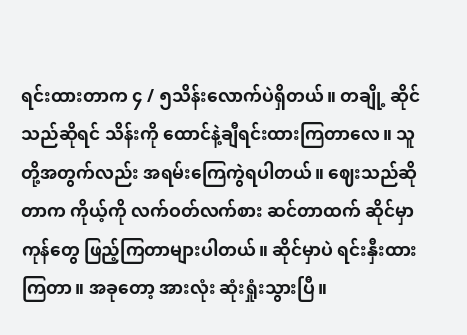ရင်းထားတာက ၄ / ၅သိန်းလောက်ပဲရှိတယ်။ တချို့ ဆိုင်သည်ဆိုရင် သိန်းကို ထောင်နဲ့ချီရင်းထားကြတာလေ။ သူတို့အတွက်လည်း အရမ်းကြေကွဲရပါတယ်။ ဈေးသည်ဆိုတာက ကိုယ့်ကို လက်ဝတ်လက်စား ဆင်တာထက် ဆိုင်မှာ ကုန်တွေ ဖြည့်ကြတာများပါတယ်။ ဆိုင်မှာပဲ ရင်းနှီးထားကြတာ။ အခုတော့ အားလုံး ဆုံးရှုံးသွားပြီ။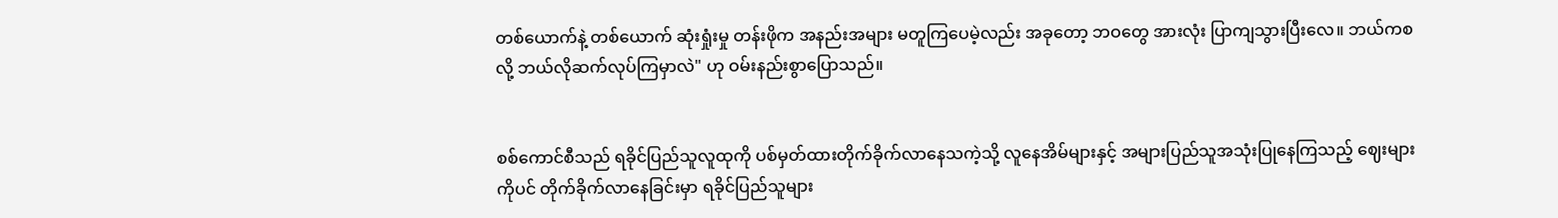တစ်ယောက်နဲ့ တစ်ယောက် ဆုံးရှုံးမှု တန်းဖိုက အနည်းအများ မတူကြပေမဲ့လည်း အခုတော့ ဘဝတွေ အားလုံး ပြာကျသွားပြီးလေ။ ဘယ်ကစလို့ ဘယ်လိုဆက်လုပ်ကြမှာလဲ" ဟု ဝမ်းနည်းစွာပြောသည်။


စစ်ကောင်စီသည် ရခိုင်ပြည်သူလူထုကို ပစ်မှတ်ထားတိုက်ခိုက်လာနေသကဲ့သို့ လူနေအိမ်များနှင့် အများပြည်သူအသုံးပြုနေကြသည့် ဈေးများကိုပင် တိုက်ခိုက်လာနေခြင်းမှာ ရခိုင်ပြည်သူများ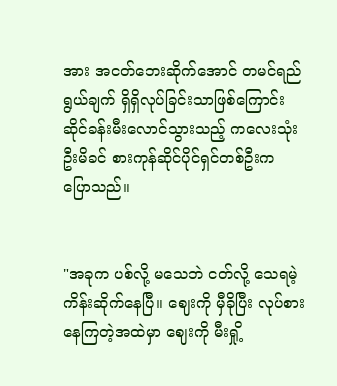အား အငတ်ဘေးဆိုက်အောင် တမင်ရည်ရွယ်ချက် ရှိရှိလုပ်ခြင်းသာဖြစ်ကြောင်း ဆိုင်ခန်းမီးလောင်သွားသည့် ကလေးသုံးဦးမိခင် စားကုန်ဆိုင်ပိုင်ရှင်တစ်ဦးက ပြောသည်။


"အခုက ပစ်လို့ မသေဘဲ ငတ်လို့ သေရမဲ့ ကိန်းဆိုက်နေပြီ။ ဈေးကို မှီခိုပြီး လုပ်စားနေကြတဲ့အထဲမှာ ဈေးကို မီးရှို့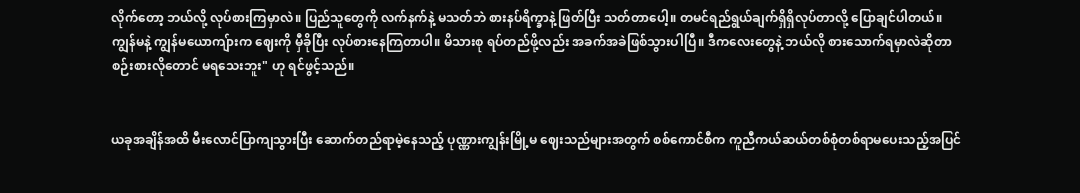လိုက်တော့ ဘယ်လို့ လုပ်စားကြမှာလဲ။ ပြည်သူတွေကို လက်နက်နဲ့ မသတ်ဘဲ စားနပ်ရိက္ခာနဲ့ ဖြတ်ပြီး သတ်တာပေါ့။ တမင်ရည်ရွယ်ချက်ရှိရှိလုပ်တာလို့ ပြောချင်ပါတယ်။ ကျွန်မနဲ့ ကျွန်မယောကျ်ားက ဈေးကို မှီခိုပြီး လုပ်စားနေကြတာပါ။ မိသားစု ရပ်တည်ဖို့လည်း အခက်အခဲဖြစ်သွားပါပြီ။ ဒီကလေးတွေနဲ့ ဘယ်လို စားသောက်ရမှာလဲဆိုတာ စဉ်းစားလိုတောင် မရသေးဘူး" ဟု ရင်ဖွင့်သည်။


ယခုအချိန်အထိ မီးလောင်ပြာကျသွားပြီး ဆောက်တည်ရာမဲ့နေသည့် ပုဏ္ဏားကျွန်းမြို့မ ဈေးသည်များအတွက် စစ်ကောင်စီက ကူညီကယ်ဆယ်တစ်စုံတစ်ရာမပေးသည့်အပြင်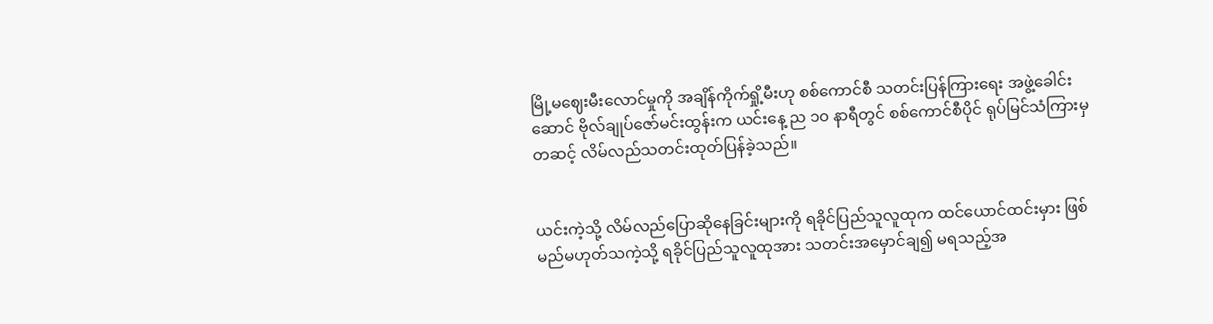မြို့မဈေးမီးလောင်မှုကို အချိန်ကိုက်ရှို့မီးဟု စစ်ကောင်စီ သတင်းပြန်ကြား‌ရေး အဖွဲ့ခေါင်းဆောင် ဗိုလ်ချုပ်ဇော်မင်းထွန်းက ယင်းနေ့ ည ၁၀ နာရီတွင် စစ်ကောင်စီပိုင် ရုပ်မြင်သံကြားမှတဆင့် လိမ်လည်သတင်းထုတ်ပြန်ခဲ့သည်။


ယင်းကဲ့သို့ လိမ်လည်ပြောဆိုနေခြင်းများကို ရခိုင်ပြည်သူလူထုက ထင်ယောင်ထင်းမှား ဖြစ်မည်မဟုတ်သကဲ့သို့ ရခိုင်ပြည်သူလူထုအား သတင်းအမှောင်ချ၍ မရသည့်အ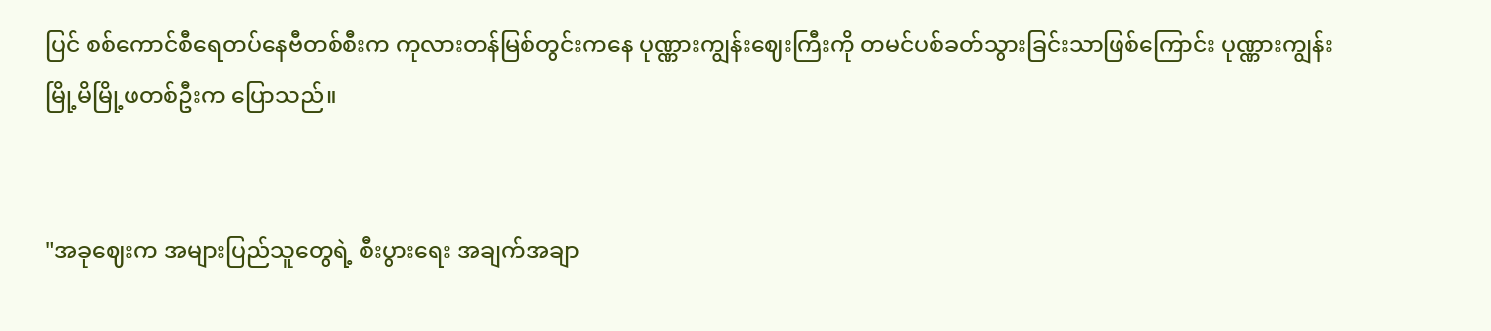ပြင် စစ်ကောင်စီရေတပ်နေဗီတစ်စီးက ကုလားတန်မြစ်တွင်းကနေ ပုဏ္ဏားကျွန်းဈေးကြီးကို တမင်ပစ်ခတ်သွားခြင်းသာဖြစ်ကြောင်း ပုဏ္ဏားကျွန်းမြို့မိမြို့ဖတစ်ဦးက ပြောသည်။


"အခုဈေးက အများပြည်သူတွေရဲ့ စီးပွားရေး အချက်အချာ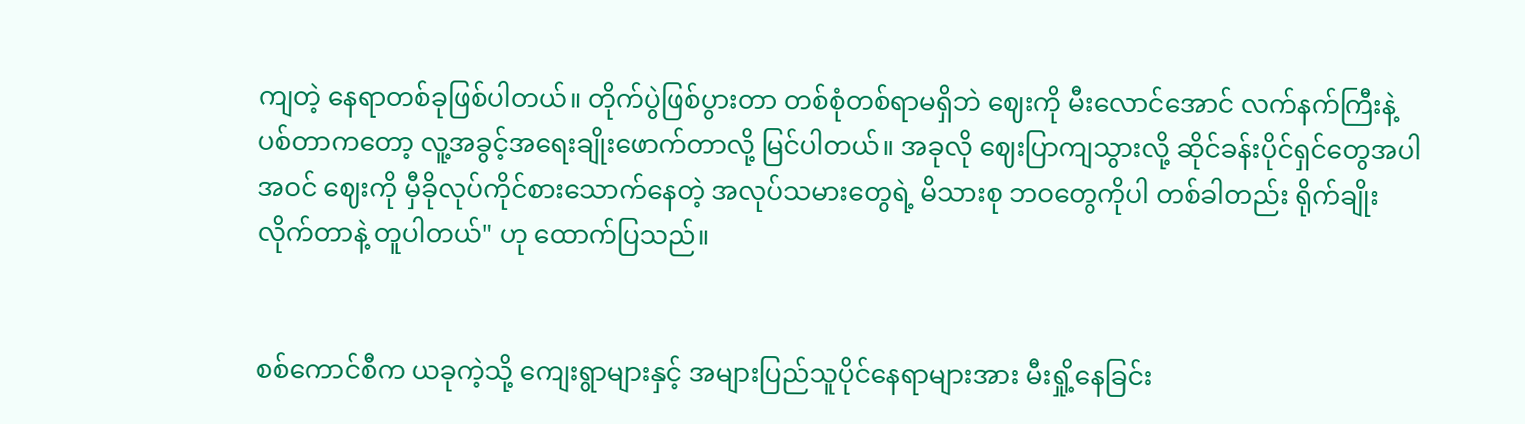ကျတဲ့ နေရာတစ်ခုဖြစ်ပါတယ်။ တိုက်ပွဲဖြစ်ပွားတာ တစ်စုံတစ်ရာမရှိဘဲ ဈေးကို မီးလောင်အောင် လက်နက်ကြီးနဲ့ ပစ်တာကတော့ လူ့အခွင့်အရေးချိုးဖောက်တာလို့ မြင်ပါတယ်။ အခုလို ဈေးပြာကျသွားလို့ ဆိုင်ခန်းပိုင်ရှင်တွေအပါအဝင် ဈေးကို မှီခိုလုပ်ကိုင်စားသောက်နေတဲ့ အလုပ်သမားတွေရဲ့ မိသားစု ဘဝတွေကိုပါ တစ်ခါတည်း ရိုက်ချိုးလိုက်တာနဲ့ တူပါတယ်" ဟု ထောက်ပြသည်။


စစ်ကောင်စီက ယခုကဲ့သို့ ကျေးရွာများနှင့် အများပြည်သူပိုင်နေရာများအား မီးရှို့နေခြင်း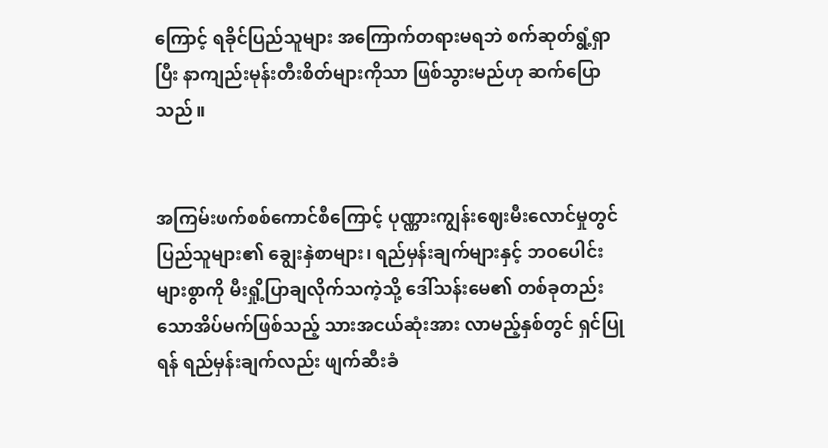ကြောင့် ရခိုင်ပြည်သူများ အကြောက်တရားမရဘဲ စက်ဆုတ်ရွံ့ရှာပြီး နာကျည်းမုန်းတီးစိတ်များကိုသာ ဖြစ်သွားမည်ဟု ဆက်ပြောသည်။


အကြမ်းဖက်စစ်ကောင်စီကြောင့် ပုဏ္ဏားကျွန်းဈေးမီးလောင်မှုတွင် ပြည်သူများ၏ ချွေးနှဲစာများ၊ ရည်မှန်းချက်များနှင့် ဘဝပေါင်းများစွာကို မီးရှို့ပြာချလိုက်သကဲ့သို့ ဒေါ်သန်းမေ၏ တစ်ခုတည်းသောအိပ်မက်ဖြစ်သည့် သားအငယ်ဆုံးအား လာမည့်နှစ်တွင် ရှင်ပြုရန် ရည်မှန်းချက်လည်း ဖျက်ဆီးခံ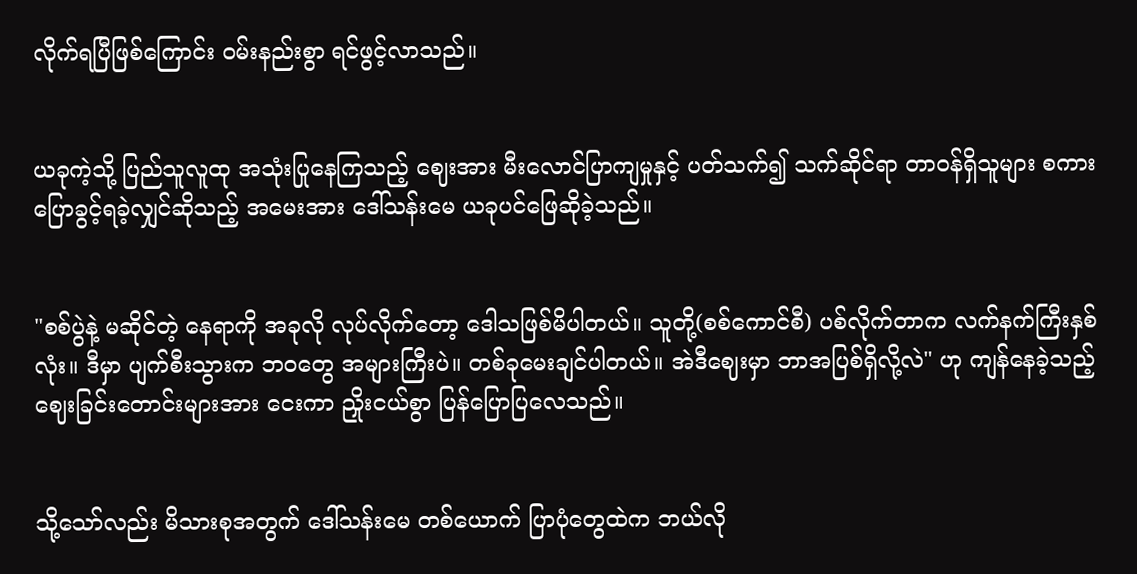လိုက်ရပြီဖြစ်ကြောင်း ဝမ်းနည်းစွာ ရင်ဖွင့်လာသည်။


ယခုကဲ့သို့ ပြည်သူလူထု အသုံးပြုနေကြသည့် ဈေးအား မီးလောင်ပြာကျမှုနှင့် ပတ်သက်၍ သက်ဆိုင်ရာ တာဝန်ရှိသူများ စကားပြောခွင့်ရခဲ့လျှင်ဆိုသည့် အမေးအား ဒေါ်သန်းမေ ယခုပင်ဖြေဆိုခဲ့သည်။


"စစ်ပွဲနဲ့ မဆိုင်တဲ့ နေရာကို အခုလို လုပ်လိုက်တော့ ဒေါသဖြစ်မိပါတယ်။ သူတို့(စစ်ကောင်စီ) ပစ်လိုက်တာက လက်နက်ကြီးနှစ်လုံး။ ဒီမှာ ပျက်စီးသွားက ဘဝတွေ အများကြီးပဲ။ တစ်ခုမေးချင်ပါတယ်။ အဲဒီဈေးမှာ ဘာအပြစ်ရှိလို့လဲ" ဟု ကျန်နေခဲ့သည့် ဈေးခြင်းတောင်းများအား ငေးကာ ညှိုးငယ်စွာ ပြန်ပြောပြလေသည်။


သို့သော်လည်း မိသားစုအတွက် ဒေါ်သန်းမေ တစ်ယောက် ပြာပုံတွေထဲက ဘယ်လို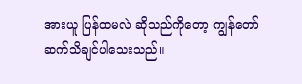အားယူ ပြန်ထမလဲ ဆိုသည်ကိုတော့ ကျွန်တော် ဆက်သိချင်ပါသေးသည်။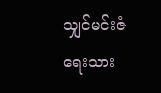သျှင်မင်းဇံ ရေးသား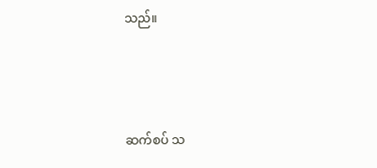သည်။



ဆက်စပ် သ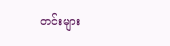တင်းများ